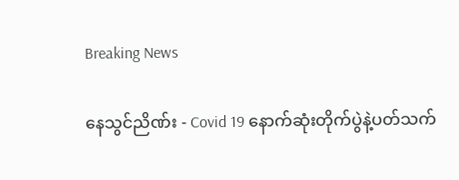Breaking News

နေသွင်ညိဏ်း - Covid 19 နောက်ဆုံးတိုက်ပွဲနဲ့ပတ်သက်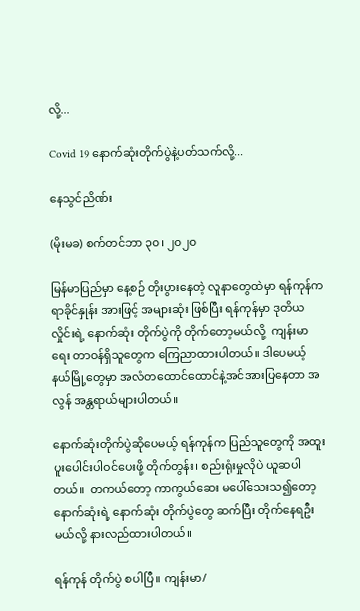လို့...

Covid 19 နောက်ဆုံးတိုက်ပွဲနဲ့ပတ်သက်လို့...

နေသွင်ညိဏ်း

(မိုးမခ) စက်တင်ဘာ ၃၀၊ ၂၀၂၀

မြန်မာပြည်မှာ နေ့စဉ် တိုးပွားနေတဲ့ လူနာတွေထဲမှာ ရန်ကုန်က ရာခိုင်နှုန်း အားဖြင့် အများဆုံး ဖြစ်ပြီး ရန်ကုန်မှာ ဒုတိယလှိုင်းရဲ့ နောက်ဆုံး တိုက်ပွဲကို တိုက်တော့မယ်လို့  ကျန်းမာရေး တာဝန်ရှိသူတွေက ကြေညာထားပါတယ်။ ဒါပေမယ့် နယ်မြို့တွေမှာ အလံတထောင်ထောင်နဲ့အင်အားပြနေတာ အလွန် အန္တရာယ်များပါတယ်။

နောက်ဆုံးတိုက်ပွဲဆိုပေမယ့် ရန်ကုန်က ပြည်သူတွေကို အထူး ပူးပေါင်းပါဝင်ပေးဖို့ တိုက်တွန်း၊ စည်းရုံးမှုလိုပဲ ယူဆပါတယ်။  တကယ်တော့ ကာကွယ်ဆေး မပေါ်သေးသ၍တော့ နောက်ဆုံးရဲ့ နောက်ဆုံး တိုက်ပွဲတွေ ဆက်ပြီး တိုက်နေရဦးမယ်လို့ နားလည်ထားပါတယ်။

ရန်ကုန် တိုက်ပွဲ စပါပြီ။ ကျန်းမာ/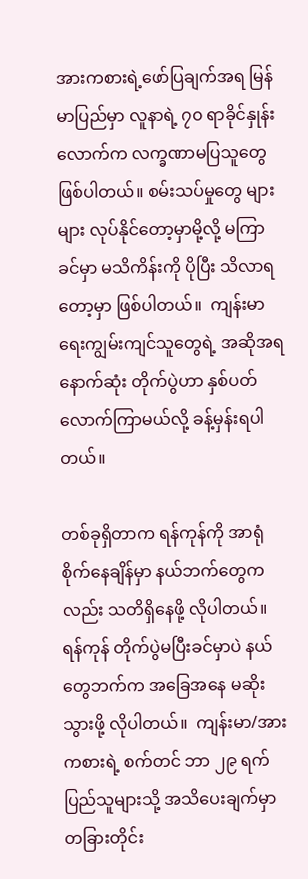အားကစားရဲ့ဖော်ပြချက်အရ မြန်မာပြည်မှာ လူနာရဲ့ ၇၀ ရာခိုင်နှုန်းလောက်က လက္ခဏာမပြသူတွေဖြစ်ပါတယ်။ စမ်းသပ်မှုတွေ များများ လုပ်နိုင်တော့မှာမို့လို့ မကြာခင်မှာ မသိကိန်းကို ပိုပြီး သိလာရတော့မှာ ဖြစ်ပါတယ်။  ကျန်းမာရေးကျွမ်းကျင်သူတွေရဲ့ အဆိုအရ နောက်ဆုံး တိုက်ပွဲဟာ နှစ်ပတ်လောက်ကြာမယ်လို့ ခန့်မှန်းရပါတယ်။

တစ်ခုရှိတာက ရန်ကုန်ကို အာရုံစိုက်နေချိန်မှာ နယ်ဘက်တွေကလည်း သတိရှိနေဖို့ လိုပါတယ်။ ရန်ကုန် တိုက်ပွဲမပြီးခင်မှာပဲ နယ်တွေဘက်က အခြေအနေ မဆိုးသွားဖို့ လိုပါတယ်။  ကျန်းမာ/အားကစားရဲ့ စက်တင် ဘာ ၂၉ ရက် ပြည်သူများသို့ အသိပေးချက်မှာ တခြားတိုင်း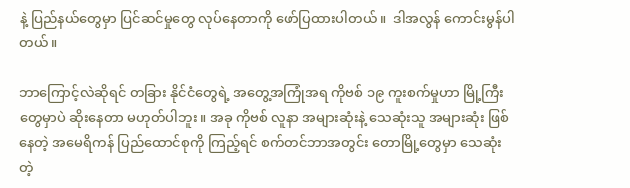နဲ့ ပြည်နယ်တွေမှာ ပြင်ဆင်မှုတွေ လုပ်နေတာကို ဖော်ပြထားပါတယ်။  ဒါအလွန် ကောင်းမွန်ပါတယ်။

ဘာကြောင့်လဲဆိုရင် တခြား နိုင်ငံတွေရဲ့ အတွေ့အကြုံအရ ကိုဗစ် ၁၉ ကူးစက်မှုဟာ မြို့ကြီးတွေမှာပဲ ဆိုးနေတာ မဟုတ်ပါဘူး။ အခု ကိုဗစ် လူနာ အများဆုံးနဲ့ သေဆုံးသူ အများဆုံး ဖြစ်နေတဲ့ အမေရိကန် ပြည်ထောင်စုကို ကြည့်ရင် စက်တင်ဘာအတွင်း တောမြို့တွေမှာ သေဆုံးတဲ့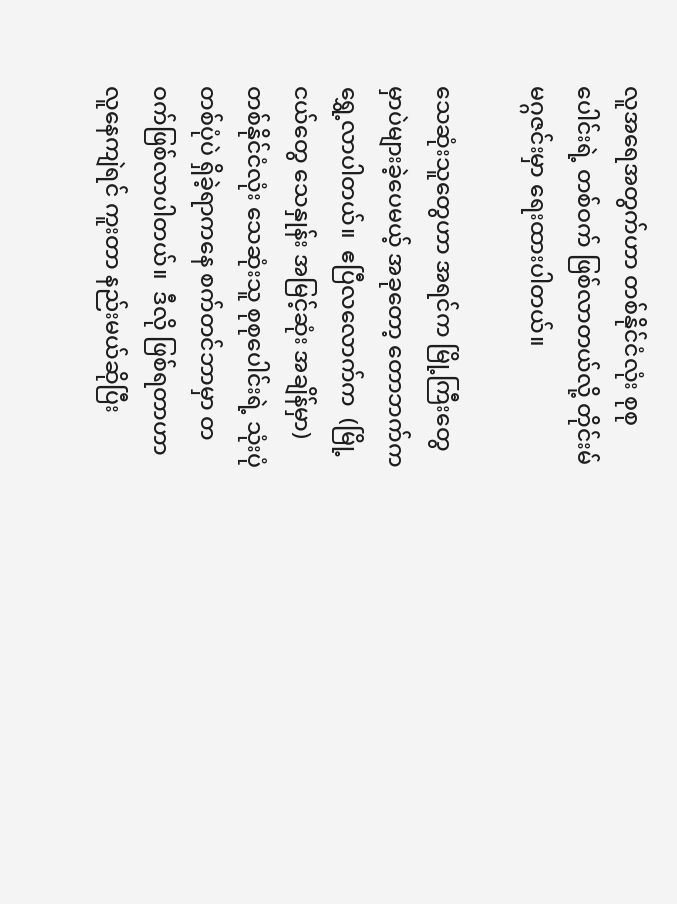လူအရေအတွက်ဟာ တစ်နိုင်ငံလုံး စုစုပေါင်းရဲ့ တစ်ဝက် ဖြစ်လာတယ်လို့ တိုင်းမ် မဂ္ဂဇင်းမှာ ရေးထားပါတယ်။

သေဆုံးသူတွေဟာ အရင်က မြို့ကြီးတွေမှာပဲများခဲ့ပေမယ့် အခုတော့ တောဘက်က ရွှေ့လာပါတယ်။  ဧပြီလလောက်က  (မြို့ငယ်တွေ သေနှုန်း အမြင့်ဆုံး အချိန်မှာ) တစ်နိုင်ငံလုံး သေဆုံးသူ စုစုပေါင်းရဲ့ သုံးပုံတစ်ပုံပဲ ရှိခဲ့ရာကနေ စက်တင်ဘာမှာ တဝက်ဖြစ်လာပါတယ်။  ဒီလို ဖြစ်ရတာဟာ လူနေကျဲရင် ကူးတာ နည်းမယ်ဆိုပြီး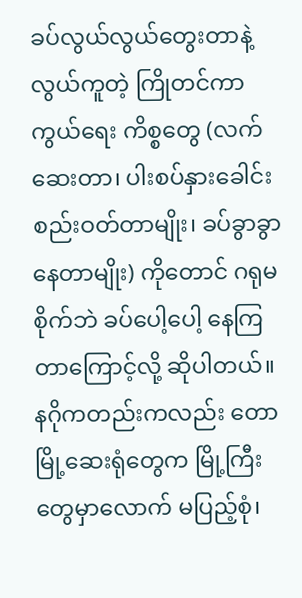ခပ်လွယ်လွယ်တွေးတာနဲ့ လွယ်ကူတဲ့ ကြိုတင်ကာကွယ်ရေး ကိစ္စတွေ (လက်ဆေးတာ၊ ပါးစပ်နှားခေါင်းစည်းဝတ်တာမျိုး၊ ခပ်ခွာခွာနေတာမျိုး) ကိုတောင် ဂရုမစိုက်ဘဲ ခပ်ပေါ့ပေါ့ နေကြတာကြောင့်လို့ ဆိုပါတယ်။ နဂိုကတည်းကလည်း တောမြို့ဆေးရုံတွေက မြို့ကြီးတွေမှာလောက် မပြည့်စုံ၊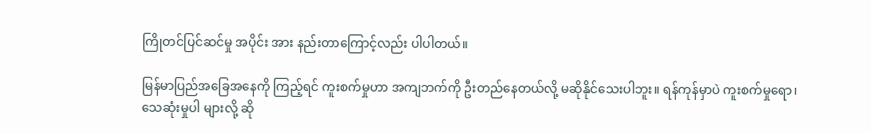ကြိုတင်ပြင်ဆင်မှု အပိုင်း အား နည်းတာကြောင့်လည်း ပါပါတယ်။

မြန်မာပြည်အခြေအနေကို ကြည့်ရင် ကူးစက်မှုဟာ အကျဘက်ကို ဦးတည်နေတယ်လို့ မဆိုနိုင်သေးပါဘူး။ ရန်ကုန်မှာပဲ ကူးစက်မှုရော၊ သေဆုံးမှုပါ များလို့ ဆို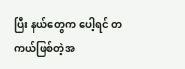ပြီး နယ်တွေက ပေါ့ရင် တကယ်ဖြစ်တဲ့အ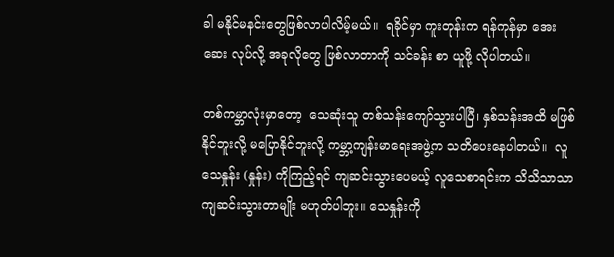ခါ မနိုင်မနင်းတွေဖြစ်လာပါလိမ့်မယ်။  ရခိုင်မှာ ကူးတုန်းက ရန်ကုန်မှာ အေးဆေး လုပ်လို့ အခုလိုတွေ ဖြစ်လာတာကို သင်ခန်း စာ ယူဖို့ လိုပါတယ်။

တစ်ကမ္ဘာလုံးမှာတော့  သေဆုံးသူ တစ်သန်းကျော်သွားပါပြီ၊ နှစ်သန်းအထိ မဖြစ်နိုင်ဘူးလို့ မပြောနိုင်ဘူးလို့ ကမ္ဘာ့ကျန်းမာရေးအဖွဲ့က သတိပေးနေပါတယ်။  လူသေနှုန်း (နှုန်း) ကိုကြည့်ရင် ကျဆင်းသွားပေမယ့် လူသေစာရင်းက သိသိသာသာ ကျဆင်းသွားတာမျိုး မဟုတ်ပါဘူး။ သေနှုန်းကို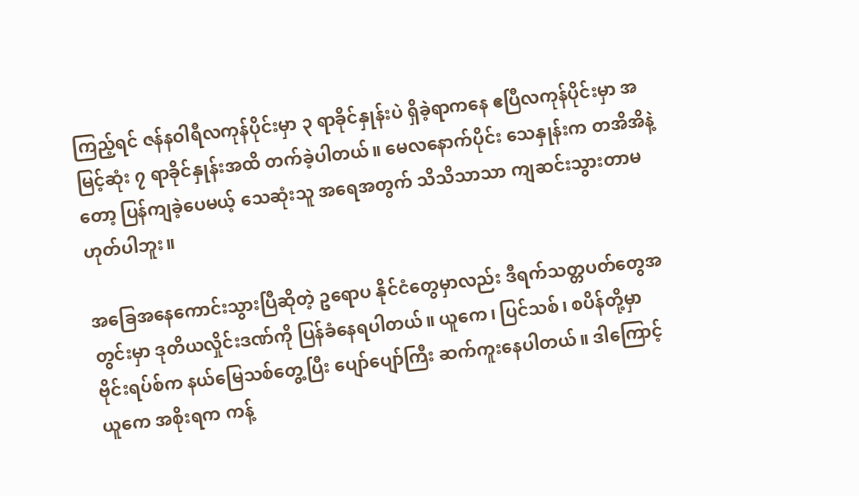ကြည့်ရင် ဇန်နဝါရီလကုန်ပိုင်းမှာ ၃ ရာခိုင်နှုန်းပဲ ရှိခဲ့ရာကနေ ဧပြီလကုန်ပိုင်းမှာ အမြင့်ဆုံး ၇ ရာခိုင်နှုန်းအထိ တက်ခဲ့ပါတယ်။ မေလနောက်ပိုင်း သေနှုန်းက တအိအိနဲ့တော့ ပြန်ကျခဲ့ပေမယ့် သေဆုံးသူ အရေအတွက် သိသိသာသာ ကျဆင်းသွားတာမဟုတ်ပါဘူး။

အခြေအနေကောင်းသွားပြီဆိုတဲ့ ဥရောပ နိုင်ငံတွေမှာလည်း ဒီရက်သတ္တပတ်တွေအတွင်းမှာ ဒုတိယလှိုင်းဒဏ်ကို ပြန်ခံနေရပါတယ်။ ယူကေ၊ ပြင်သစ်၊ စပိန်တို့မှာ ဗိုင်းရပ်စ်က နယ်မြေသစ်တွေ့ပြီး ပျော်ပျော်ကြီး ဆက်ကူးနေပါတယ်။ ဒါကြောင့်ယူကေ အစိုးရက ကန့်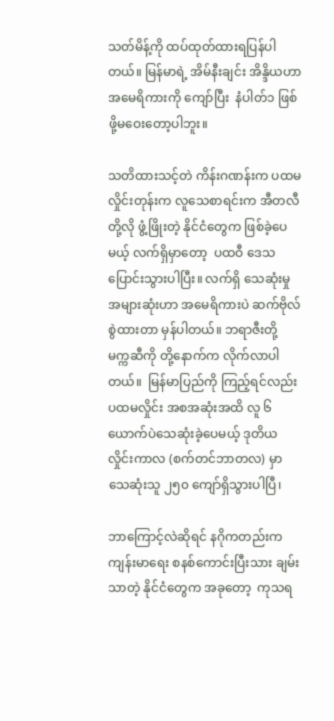သတ်မိန့်ကို ထပ်ထုတ်ထားရပြန်ပါတယ်။ မြန်မာရဲ့ အိမ်နီးချင်း အိန္ဒိယဟာ အမေရိကားကို ကျော်ပြီး  နံပါတ်၁ ဖြစ်ဖို့မဝေးတော့ပါဘူး။

သတိထားသင့်တဲ ကိန်းဂဏန်းက ပထမလှိုင်းတုန်းက လူသေစာရင်းက အီတလီ တို့လို ဖွံ့ဖြိုးတဲ့ နိုင်ငံတွေက ဖြစ်ခဲ့ပေမယ့် လက်ရှိမှာတော့  ပထဝီ ဒေသ ပြောင်းသွားပါပြီး။ လက်ရှိ သေဆုံးမှုအများဆုံးဟာ အမေရိကားပဲ ဆက်ဗိုလ်စွဲထားတာ မှန်ပါတယ်။ ဘရာဇီးတို့ မက္ကဆီကို တို့နောက်က လိုက်လာပါတယ်။  မြန်မာပြည်ကို ကြည့်ရင်လည်း ပထမလှိုင်း အစအဆုံးအထိ လူ ၆ ယောက်ပဲသေဆုံးခဲ့ပေမယ့် ဒုတိယလှိုင်းကာလ (စက်တင်ဘာတလ) မှာ သေဆုံးသူ ၂၅၀ ကျော်ရှိသွားပါပြီ၊

ဘာကြောင့်လဲဆိုရင် နဂိုကတည်းက ကျန်းမာရေး စနစ်ကောင်းပြီးသား ချမ်းသာတဲ့ နိုင်ငံတွေက အခုတော့  ကုသရ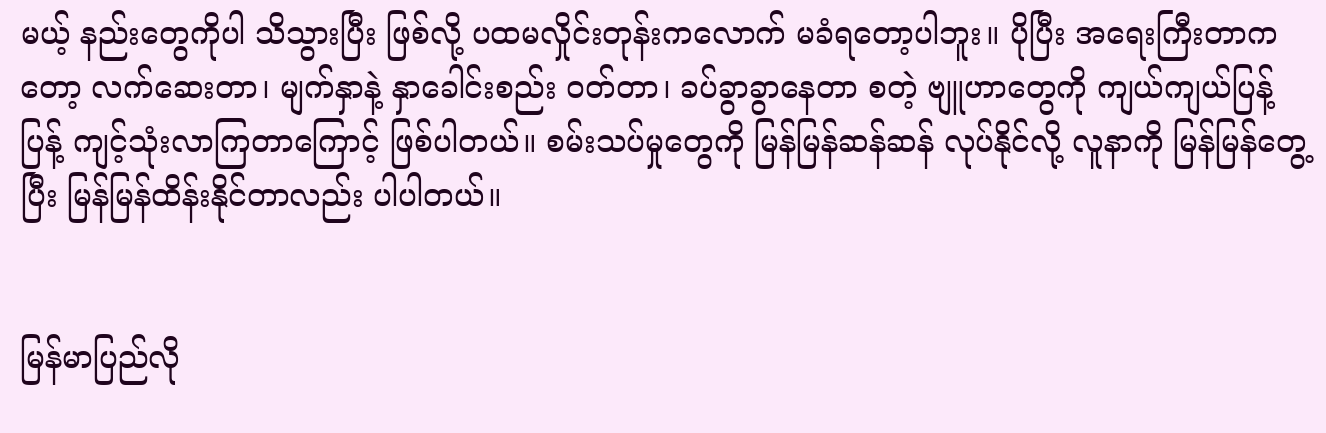မယ့် နည်းတွေကိုပါ သိသွားပြီး ဖြစ်လို့ ပထမလှိုင်းတုန်းကလောက် မခံရတော့ပါဘူး။ ပိုပြီး အရေးကြီးတာကတော့ လက်ဆေးတာ၊ မျက်နှာနဲ့ နှာခေါင်းစည်း ဝတ်တာ၊ ခပ်ခွာခွာနေတာ စတဲ့ ဗျူဟာတွေကို ကျယ်ကျယ်ပြန့်ပြန့် ကျင့်သုံးလာကြတာကြောင့် ဖြစ်ပါတယ်။ စမ်းသပ်မှုတွေကို မြန်မြန်ဆန်ဆန် လုပ်နိုင်လို့ လူနာကို မြန်မြန်တွေ့ပြီး မြန်မြန်ထိန်းနိုင်တာလည်း ပါပါတယ်။


မြန်မာပြည်လို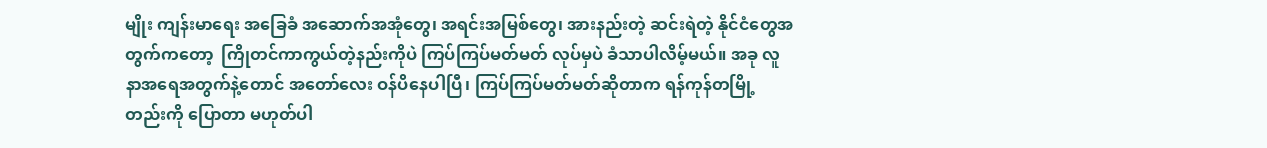မျိုး ကျန်းမာရေး အခြေခံ အဆောက်အအုံတွေ၊ အရင်းအမြစ်တွေ၊ အားနည်းတဲ့ ဆင်းရဲတဲ့ နိုင်ငံတွေအတွက်ကတော့  ကြိုတင်ကာကွယ်တဲ့နည်းကိုပဲ ကြပ်ကြပ်မတ်မတ် လုပ်မှပဲ ခံသာပါလိမ့်မယ်။ အခု လူနာအရေအတွက်နဲ့တောင် အတော်လေး ဝန်ပိနေပါပြီ၊ ကြပ်ကြပ်မတ်မတ်ဆိုတာက ရန်ကုန်တမြို့တည်းကို ပြောတာ မဟုတ်ပါ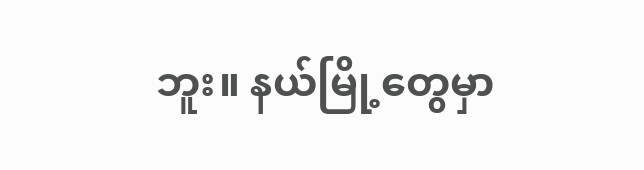ဘူး။ နယ်မြို့တွေမှာ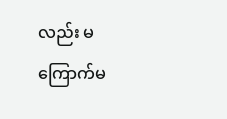လည်း မကြောက်မ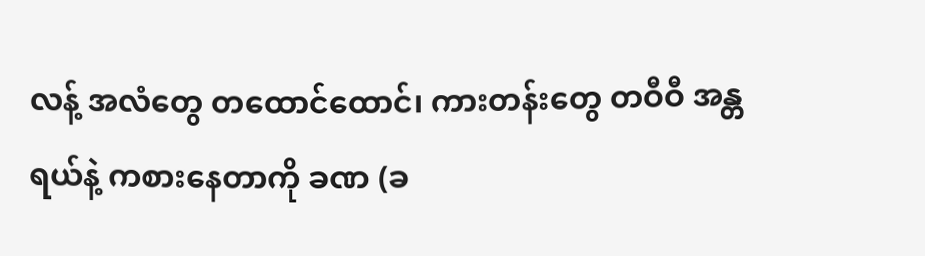လန့် အလံတွေ တထောင်ထောင်၊ ကားတန်းတွေ တဝီဝီ အန္တရယ်နဲ့ ကစားနေတာကို ခဏ (ခ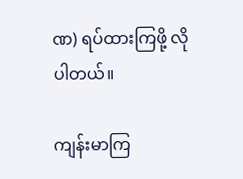ဏ) ရပ်ထားကြဖို့ လိုပါတယ်။

ကျန်းမာကြ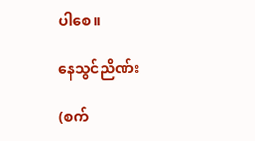ပါစေ။

နေသွင်ညိဏ်း

(စက်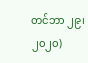တင်ဘာ ၂၉၊ ၂၀၂၀)